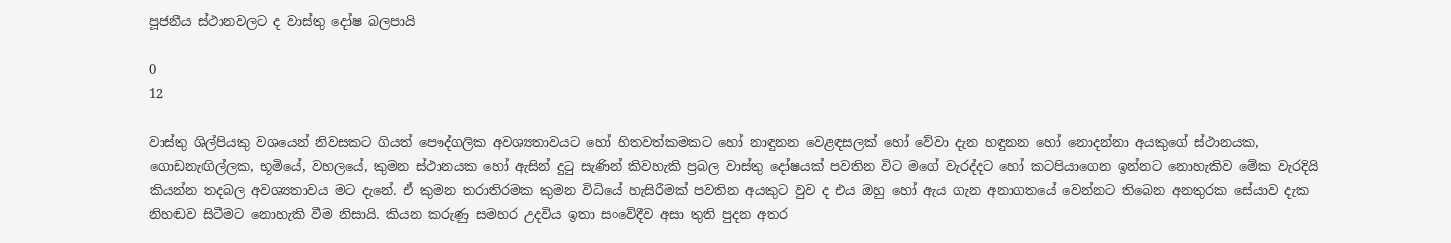පූජනීය ස්ථානවලට ද වාස්තු දෝෂ බලපායි

0
12

වාස්තු ශිල්පියකු වශයෙන් නිවසකට ගියත් පෞද්ගලික අවශ්‍යතාවයට හෝ හිතවත්කමකට හෝ නාඳුනන වෙළඳසලක් හෝ වේවා දැන හඳුනන හෝ නොදන්නා අයකුගේ ස්ථානයක, ගොඩනැඟිල්ලක, භූමියේ, වහලයේ, කුමන ස්ථානයක හෝ ඇසින් දුටු සැණින් කිවහැකි ප්‍රබල වාස්තු දෝෂයක් පවතින විට මගේ වැරද්දට හෝ කටපියාගෙන ඉන්නට නොහැකිව මේක වැරදියි කියන්න තදබල අවශ්‍යතාවය මට දැනේ. ඒ කුමන තරාතිරමක කුමන විධියේ හැසිරීමක් පවතින අයකුට වුව ද එය ඔහු හෝ ඇය ගැන අනාගතයේ වෙන්නට තිබෙන අනතුරක සේයාව දැක නිහඬව සිටීමට නොහැකි වීම නිසායි. කියන කරුණු සමහර උදවිය ඉතා සංවේදීව අසා තුති පුදන අතර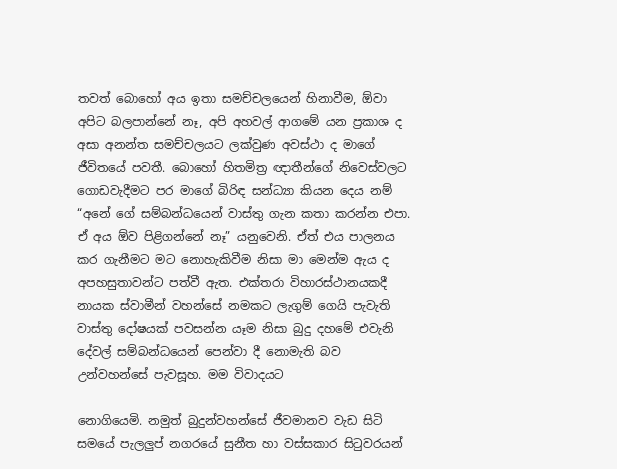තවත් බොහෝ අය ඉතා සමච්චලයෙන් හිනාවීම, ඕවා අපිට බලපාන්නේ නෑ, අපි අහවල් ආගමේ යන ප්‍රකාශ ද අසා අනන්ත සමච්චලයට ලක්වුණ අවස්ථා ද මාගේ ජීවිතයේ පවතී. බොහෝ හිතමිත්‍ර ඥාතීන්ගේ නිවෙස්වලට ගොඩවැදීමට පර මාගේ බිරිඳ සන්ධ්‍යා කියන දෙය නම් “අනේ ගේ සම්බන්ධයෙන් වාස්තු ගැන කතා කරන්න එපා. ඒ අය ඕව පිළිගන්නේ නෑ” යනුවෙනි. ඒත් එය පාලනය කර ගැනීමට මට නොහැකිවීම නිසා මා මෙන්ම ඇය ද අපහසුතාවන්ට පත්වී ඇත. එක්තරා විහාරස්ථානයකදී නායක ස්වාමීන් වහන්සේ නමකට ලැගුම් ගෙයි පැවැති වාස්තු දෝෂයක් පවසන්න යෑම නිසා බුදු දහමේ එවැනි දේවල් සම්බන්ධයෙන් පෙන්වා දී නොමැති බව උන්වහන්සේ පැවසූහ. මම විවාදයට

නොගියෙමි. නමුත් බුදුන්වහන්සේ ජීවමානව වැඩ සිටි සමයේ පැලලුප් නගරයේ සුනීත හා වස්සකාර සිටුවරයන්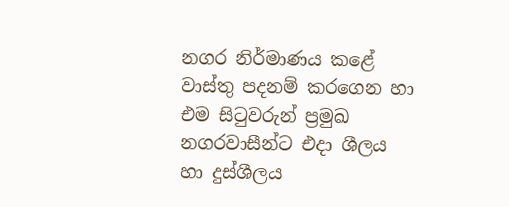නගර නිර්මාණය කළේ වාස්තු පදනම් කරගෙන හා එම සිටුවරුන් ප්‍රමුඛ නගරවාසීන්ට එදා ශීලය හා දුස්ශීලය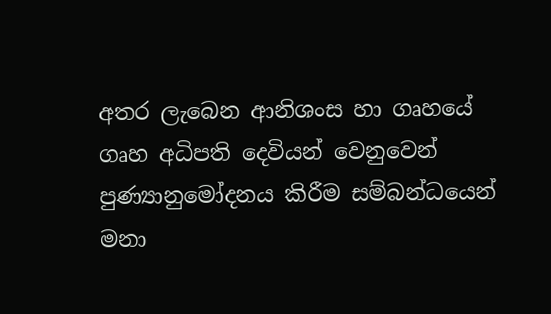අතර ලැබෙන ආනිශංස හා ගෘහයේ ගෘහ අධිපති දෙවියන් වෙනුවෙන් පුණ්‍යානුමෝදනය කිරීම සම්බන්ධයෙන් මනා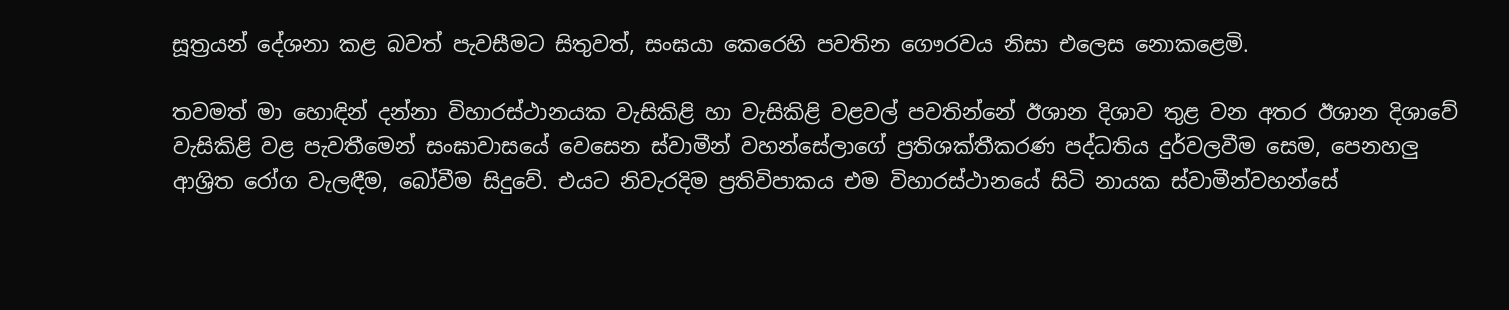සූත්‍රයන් දේශනා කළ බවත් පැවසීමට සිතුවත්, සංඝයා කෙරෙහි පවතින ගෞරවය නිසා එලෙස නොකළෙමි.

තවමත් මා හොඳින් දන්නා විහාරස්ථානයක වැසිකිළි හා වැසිකිළි වළවල් පවතින්නේ ඊශාන දිශාව තුළ වන අතර ඊශාන දිශාවේ වැසිකිළි වළ පැවතීමෙන් සංඝාවාසයේ වෙසෙන ස්වාමීන් වහන්සේලාගේ ප්‍රතිශක්තීකරණ පද්ධතිය දුර්වලවීම සෙම, පෙනහලු ආශ්‍රිත රෝග වැලඳීම, බෝවීම සිදුවේ. එයට නිවැරදිම ප්‍රතිවිපාකය එම විහාරස්ථානයේ සිටි නායක ස්වාමීන්වහන්සේ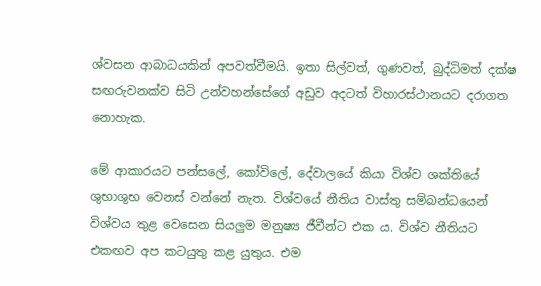ශ්වසන ආබාධයකින් අපවත්වීමයි. ඉතා සිල්වත්, ගුණවත්, බුද්ධිමත් දක්ෂ සඟරුවනක්ව සිටි උන්වහන්සේගේ අඩුව අදටත් විහාරස්ථානයට දරාගත නොහැක.

මේ ආකාරයට පන්සලේ, කෝවිලේ, දේවාලයේ කියා විශ්ව ශක්තියේ ශුභාශුභ වෙනස් වන්නේ නැත. විශ්වයේ නීතිය වාස්තු සම්බන්ධයෙන් විශ්වය තුළ වෙසෙන සියලුම මනුෂ්‍ය ජීවීන්ට එක ය. විශ්ව නීතියට එකඟව අප කටයුතු කළ යුතුය. එම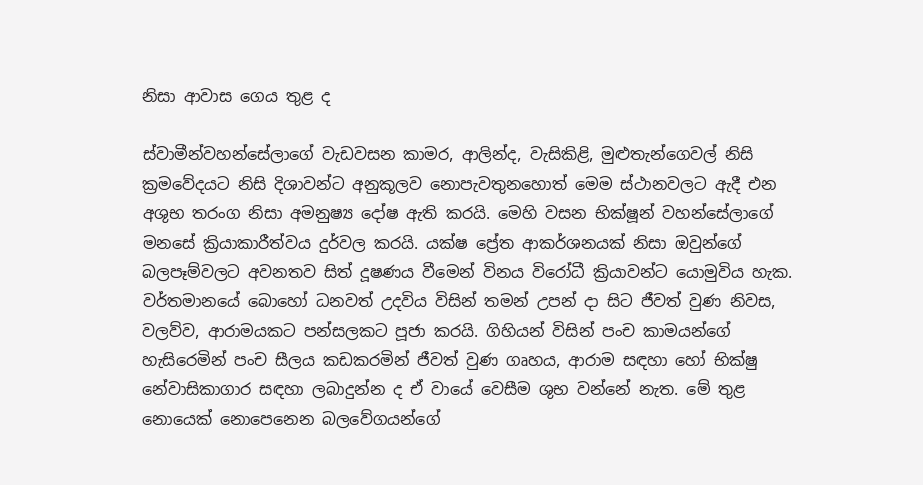නිසා ආවාස ගෙය තුළ ද

ස්වාමීන්වහන්සේලාගේ වැඩවසන කාමර, ආලින්ද, වැසිකිළි, මුළුතැන්ගෙවල් නිසි ක්‍රමවේදයට නිසි දිශාවන්ට අනුකූලව නොපැවතුනහොත් මෙම ස්ථානවලට ඇදී එන අශුභ තරංග නිසා අමනුෂ්‍ය දෝෂ ඇති කරයි. මෙහි වසන භික්ෂූන් වහන්සේලාගේ මනසේ ක්‍රියාකාරීත්වය දුර්වල කරයි. යක්ෂ ප්‍රේත ආකර්ශනයක් නිසා ඔවුන්ගේ බලපෑම්වලට අවනතව සිත් දූෂණය වීමෙන් විනය විරෝධී ක්‍රියාවන්ට යොමුවිය හැක. වර්තමානයේ බොහෝ ධනවත් උදවිය විසින් තමන් උපන් දා සිට ජීවත් වුණ නිවස, වලව්ව, ආරාමයකට පන්සලකට පූජා කරයි. ගිහියන් විසින් පංච කාමයන්ගේ හැසිරෙමින් පංච සීලය කඩකරමින් ජීවත් වුණ ගෘහය, ආරාම සඳහා හෝ භික්ෂු නේවාසිකාගාර සඳහා ලබාදුන්න ද ඒ වායේ වෙසීම ශුභ වන්නේ නැත. මේ තුළ නොයෙක් නොපෙනෙන බලවේගයන්ගේ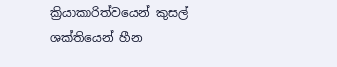ක්‍රියාකාරිත්වයෙන් කුසල් ශක්තියෙන් හීන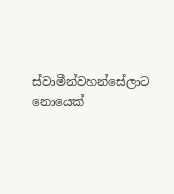ස්වාමීන්වහන්සේලාට නොයෙක්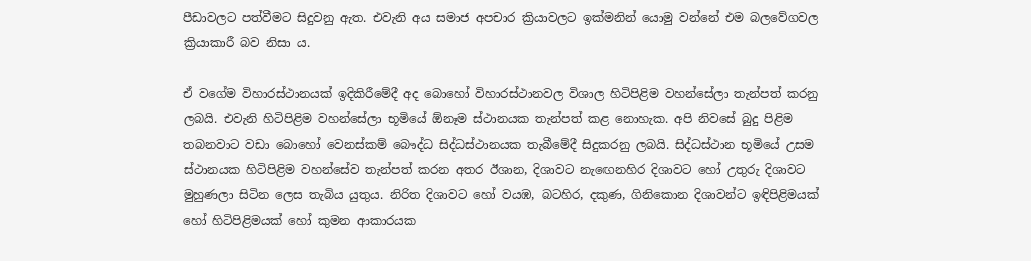පීඩාවලට පත්වීමට සිදුවනු ඇත. එවැනි අය සමාජ අපචාර ක්‍රියාවලට ඉක්මනින් යොමු වන්නේ එම බලවේගවල ක්‍රියාකාරී බව නිසා ය.

ඒ වගේම විහාරස්ථානයක් ඉදිකිරීමේදී අද බොහෝ විහාරස්ථානවල විශාල හිටිපිළිම වහන්සේලා තැන්පත් කරනු ලබයි. එවැනි හිටිපිළිම වහන්සේලා භූමියේ ඕනෑම ස්ථානයක තැන්පත් කළ නොහැක. අපි නිවසේ බුදු පිළිම තබනවාට වඩා බොහෝ වෙනස්කම් බෞද්ධ සිද්ධස්ථානයක තැබීමේදී සිදුකරනු ලබයි. සිද්ධස්ථාන භූමියේ උසම ස්ථානයක හිටිපිළිම වහන්සේව තැන්පත් කරන අතර ඊශාන, දිශාවට නැඟෙනහිර දිශාවට හෝ උතුරු දිශාවට මුහුණලා සිටින ලෙස තැබිය යුතුය. නිරිත දිශාවට හෝ වයඹ, බටහිර, දකුණ, ගිනිකොන දිශාවන්ට ඉඳිපිළිමයක් හෝ හිටිපිළිමයක් හෝ කුමන ආකාරයක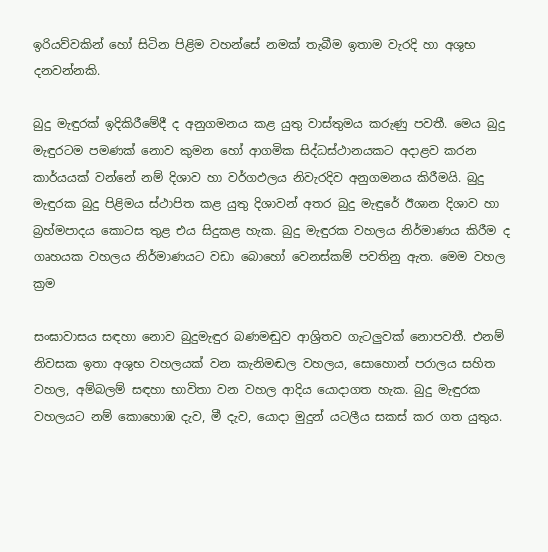ඉරියව්වකින් හෝ සිටින පිළිම වහන්සේ නමක් තැබීම ඉතාම වැරදි හා අශුභ දනවන්නකි.

බුදු මැඳුරක් ඉදිකිරීමේදී ද අනුගමනය කළ යුතු වාස්තුමය කරුණු පවතී. මෙය බුදු මැඳුරටම පමණක් නොව කුමන හෝ ආගමික සිද්ධස්ථානයකට අදාළව කරන කාර්යයක් වන්නේ නම් දිශාව හා වර්ගඵලය නිවැරදිව අනුගමනය කිරීමයි. බුදු මැඳුරක බුදු පිළිමය ස්ථාපිත කළ යුතු දිශාවන් අතර බුදු මැඳුරේ ඊශාන දිශාව හා බ්‍රහ්මපාදය කොටස තුළ එය සිදුකළ හැක. බුදු මැඳුරක වහලය නිර්මාණය කිරීම ද ගෘහයක වහලය නිර්මාණයට වඩා බොහෝ වෙනස්කම් පවතිනු ඇත. මෙම වහල ක්‍රම

සංඝාවාසය සඳහා නොව බුදුමැඳුර බණමඬුව ආශ්‍රිතව ගැටලුවක් නොපවතී. එනම් නිවසක ඉතා අශුභ වහලයක් වන කැනිමඬල වහලය, සොහොන් පරාලය සහිත වහල, අම්බලම් සඳහා භාවිතා වන වහල ආදිය යොදාගත හැක. බුදු මැඳුරක වහලයට නම් කොහොඹ දැව, මී දැව, යොදා මුදුන් යටලීය සකස් කර ගත යුතුය.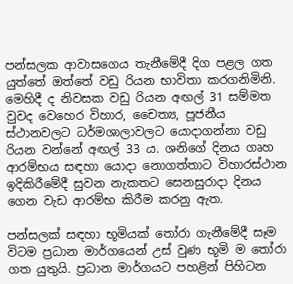පන්සලක ආවාසගෙය තැනීමේදී දිග පළල ගත යුත්තේ ඔත්තේ වඩු රියන භාවිතා කරගනිමිනි. මෙහිදී ද නිවසක වඩු රියන අඟල් 31 සම්මත වුවද වෙහෙර විහාර, චෛත්‍ය, පූජනීය ස්ථානවලට ධර්මශාලාවලට යොදාගන්නා වඩු රියන වන්නේ අඟල් 33 ය. ශනිගේ දිනය ගෘහ ආරම්භය සඳහා යොදා නොගත්තාට විහාරස්ථාන ඉදිකිරීමේදී සුවන නැකතට සෙනසුරාදා දිනය ගෙන වැඩ ආරම්භ කිරීම කරනු ඇත.

පන්සලක් සඳහා භූමියක් තෝරා ගැනීමේදී සෑම විටම ප්‍රධාන මාර්ගයෙන් උස් වුණ භූමි ම තෝරා ගත යුතුයි. ප්‍රධාන මාර්ගයට පහළින් පිහිටන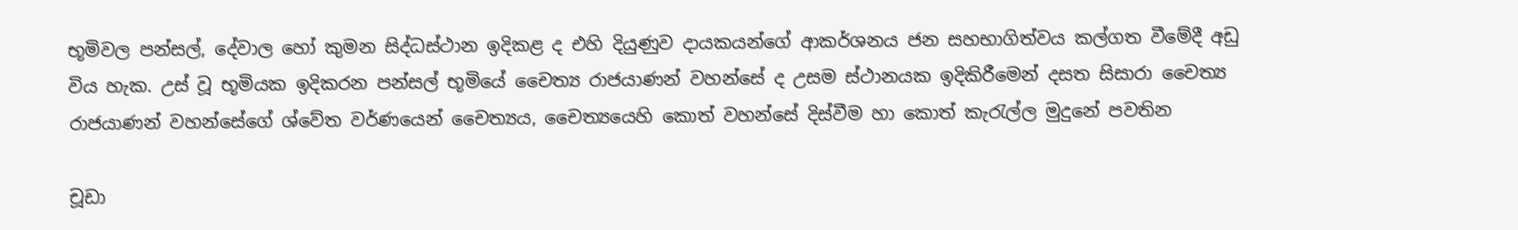භූමිවල පන්සල්, දේවාල හෝ කුමන සිද්ධස්ථාන ඉදිකළ ද එහි දියුණුව දායකයන්ගේ ආකර්ශනය ජන සහභාගිත්වය කල්ගත වීමේදී අඩු විය හැක. උස් වූ භූමියක ඉදිකරන පන්සල් භූමියේ චෛත්‍ය රාජයාණන් වහන්සේ ද උසම ස්ථානයක ඉදිකිරීමෙන් දසත සිසාරා චෛත්‍ය රාජයාණන් වහන්සේගේ ශ්වේත වර්ණයෙන් චෛත්‍යය, චෛත්‍යයෙහි කොත් වහන්සේ දිස්වීම හා කොත් කැරැල්ල මුදුනේ පවතින

චූඩා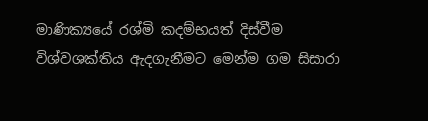මාණික්‍යයේ රශ්මි කදම්භයත් දිස්වීම විශ්වශක්තිය ඇදගැනීමට මෙන්ම ගම සිසාරා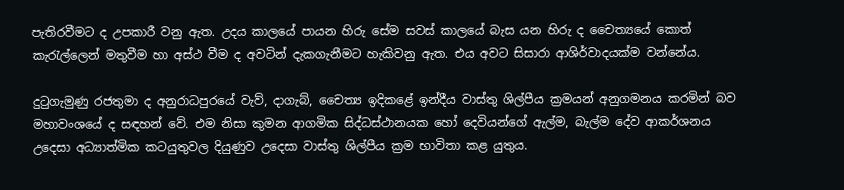පැතිරවීමට ද උපකාරී වනු ඇත. උදය කාලයේ පායන හිරු සේම සවස් කාලයේ බැස යන හිරු ද චෛත්‍යයේ කොත් කැරැල්ලෙන් මතුවීම හා අස්ථ වීම ද අවටින් දැකගැනීමට හැකිවනු ඇත. එය අවට සිසාරා ආශිර්වාදයක්ම වන්නේය.

දුටුගැමුණු රජතුමා ද අනුරාධපුරයේ වැව්, දාගැබ්, චෛත්‍ය ඉදිකළේ ඉන්දීය වාස්තු ශිල්පීය ක්‍රමයන් අනුගමනය කරමින් බව මහාවංශයේ ද සඳහන් වේ. එම නිසා කුමන ආගමික සිද්ධස්ථානයක හෝ දෙවියන්ගේ ඇල්ම, බැල්ම දේව ආකර්ශනය උදෙසා අධ්‍යාත්මික කටයුතුවල දියුණුව උදෙසා වාස්තු ශිල්පීය ක්‍රම භාවිතා කළ යුතුය.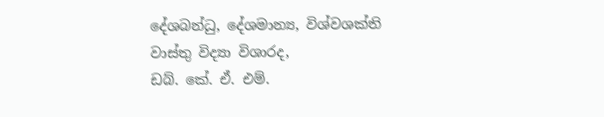දේශබන්ධු, දේශමාන්‍ය, විශ්වශක්ති
වාස්තු විද්‍යා විශාරද,
ඩබ්. කේ. ඒ. එම්.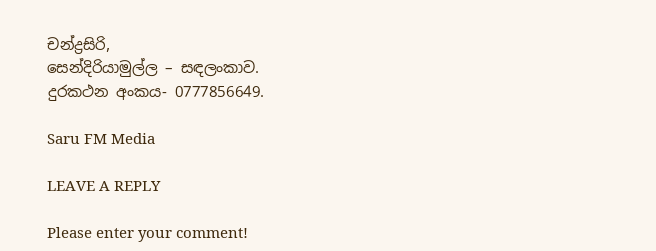චන්ද්‍රසිරි,
සෙන්දිරියාමුල්ල – සඳලංකාව.
දුරකථන අංකය- 0777856649.

Saru FM Media

LEAVE A REPLY

Please enter your comment!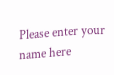Please enter your name here